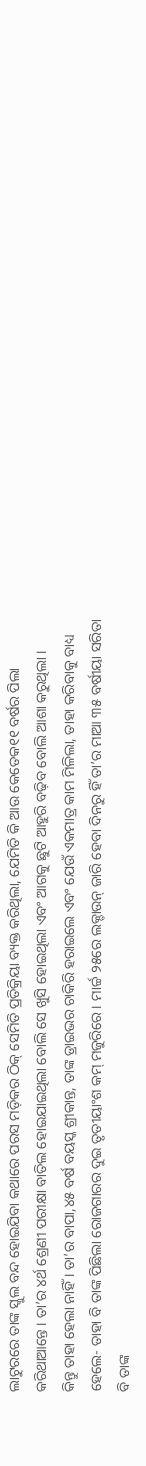ଲାଟୁରରେ ତାଙ୍କ ସ୍କୁଲ ବନ୍ଦ ହୋଇଯିବା କଥାରେ ପରସ ମଡ଼ିକର ଠିକ୍ ସେମିତି ପ୍ରତିକ୍ରିୟା ବ୍ୟକ୍ତ କରିଥିଲା, ଯେମିତି କି ଆଉ କେତେକ୧୧ ବର୍ଷର ପିଲା କରିଥାଆନ୍ତେ । ତା’ର ୪ର୍ଥ ଶ୍ରେଣୀ ପରୀକ୍ଷା ବାତିଲ ହୋଇଯାଇଥିଲା ବୋଲି ସେ ଖୁସି ହୋଇଥିଲା ଏବଂ ଆଗକୁ ଛୁଟି ଆହୁରି ବଢ଼ିବ ବୋଲି ଆଶା କରୁଥିଲା ।
କିନ୍ତୁ ତାହା ହେଲା ନାହିଁ । ତା’ର ବାପା,୪୫ ବର୍ଷ ବୟସ୍କ ଶ୍ରୀକାନ୍ତ, ତାଙ୍କ ଡ୍ରାଇଭର ଚାକିରି ହରାଇଲେ ଏବଂ ଯେଉଁ ଏକମାତ୍ର କାମ ମିଳିଲା, ତାହା କରିବାକୁ ବାଧ୍ୟ ହେଲେ- ତାହା ବି ତାଙ୍କ ପିଛିଲା ରୋଜଗାରର ଦୁଇ ତୃତୀୟାଂଶ କମ୍ ମଜୁରିରେ । ମାର୍ଚ୍ଚ ୨୫ରେ ଲକ୍ଡାଉନ୍ ଜାରି ହେବା ଦିନରୁ ହିଁ ତା’ର ମାଆ ୩୫ ବର୍ଷୀୟା ସରିତା ବି ତାଙ୍କ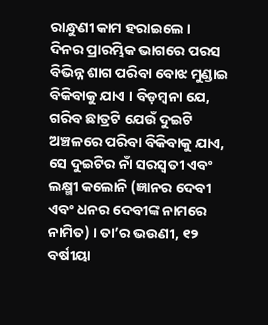ରାନ୍ଧୁଣୀ କାମ ହରାଇଲେ ।
ଦିନର ପ୍ରାରମ୍ଭିକ ଭାଗରେ ପରସ ବିଭିନ୍ନ ଶାଗ ପରିବା ବୋଝ ମୁଣ୍ଡାଇ ବିକିବାକୁ ଯାଏ । ବିଡ଼ମ୍ବନା ଯେ, ଗରିବ ଛାତ୍ରଟି ଯେଉଁ ଦୁଇଟି ଅଞ୍ଚଳରେ ପରିବା ବିକିବାକୁ ଯାଏ, ସେ ଦୁଇଟିର ନାଁ ସରସ୍ଵତୀ ଏବଂ ଲକ୍ଷ୍ମୀ କଲୋନି (ଜ୍ଞାନର ଦେବୀ ଏବଂ ଧନର ଦେବୀଙ୍କ ନାମରେ ନାମିତ) । ତା’ର ଭଉଣୀ, ୧୨ ବର୍ଷୀୟା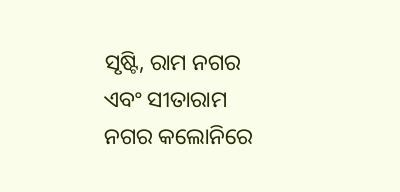ସୃଷ୍ଟି, ରାମ ନଗର ଏବଂ ସୀତାରାମ ନଗର କଲୋନିରେ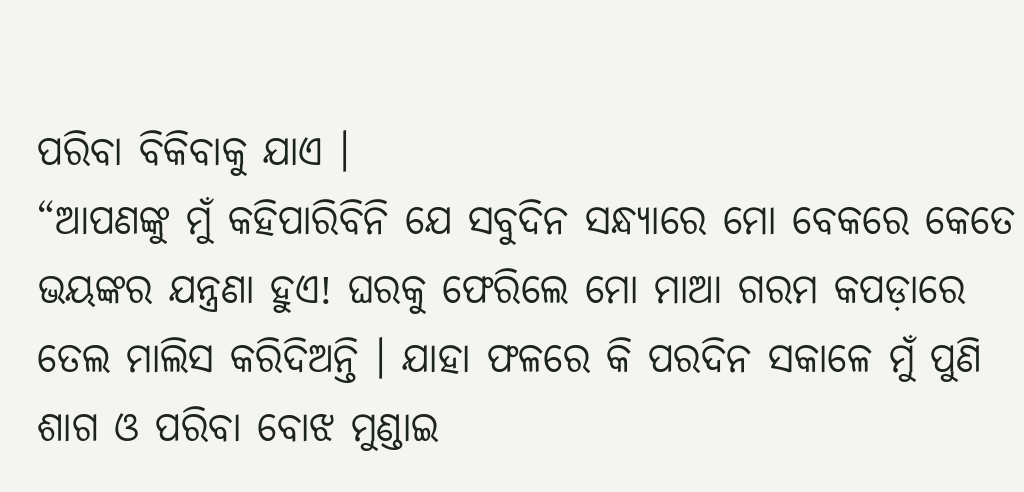ପରିବା ବିକିବାକୁ ଯାଏ ।
“ଆପଣଙ୍କୁ ମୁଁ କହିପାରିବିନି ଯେ ସବୁଦିନ ସନ୍ଧ୍ୟାରେ ମୋ ବେକରେ କେତେ ଭୟଙ୍କର ଯନ୍ତ୍ରଣା ହୁଏ! ଘରକୁ ଫେରିଲେ ମୋ ମାଆ ଗରମ କପଡ଼ାରେ ତେଲ ମାଲିସ କରିଦିଅନ୍ତି । ଯାହା ଫଳରେ କି ପରଦିନ ସକାଳେ ମୁଁ ପୁଣି ଶାଗ ଓ ପରିବା ବୋଝ ମୁଣ୍ଡାଇ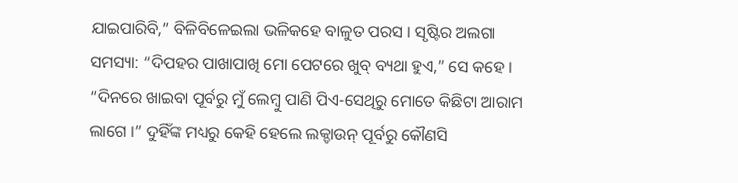ଯାଇପାରିବି,” ବିଳିବିଳେଇଲା ଭଳିକହେ ବାଳୁତ ପରସ । ସୃଷ୍ଟିର ଅଲଗା ସମସ୍ୟା: “ଦିପହର ପାଖାପାଖି ମୋ ପେଟରେ ଖୁବ୍ ବ୍ୟଥା ହୁଏ,” ସେ କହେ । “ଦିନରେ ଖାଇବା ପୂର୍ବରୁ ମୁଁ ଲେମ୍ବୁ ପାଣି ପିଏ-ସେଥିରୁ ମୋତେ କିଛିଟା ଆରାମ ଲାଗେ ।” ଦୁହିଁଙ୍କ ମଧ୍ୟରୁ କେହି ହେଲେ ଲକ୍ଡାଉନ୍ ପୂର୍ବରୁ କୌଣସି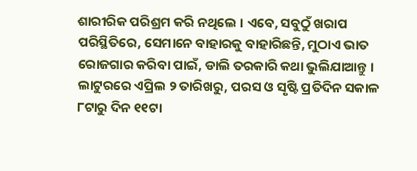ଶାରୀରିକ ପରିଶ୍ରମ କରି ନଥିଲେ । ଏବେ, ସବୁଠୁଁ ଖରାପ ପରିସ୍ଥିତିରେ, ସେମାନେ ବାହାରକୁ ବାହାରିଛନ୍ତି, ମୁଠାଏ ଭାତ ରୋଜଗାର କରିବା ପାଇଁ, ଡାଲି ତରକାରି କଥା ଭୁଲିଯାଆନ୍ତୁ ।
ଲାଟୁରରେ ଏପ୍ରିଲ ୨ ତାରିଖରୁ, ପରସ ଓ ସୃଷ୍ଟି ପ୍ରତିଦିନ ସକାଳ ୮ଟାରୁ ଦିନ ୧୧ଟା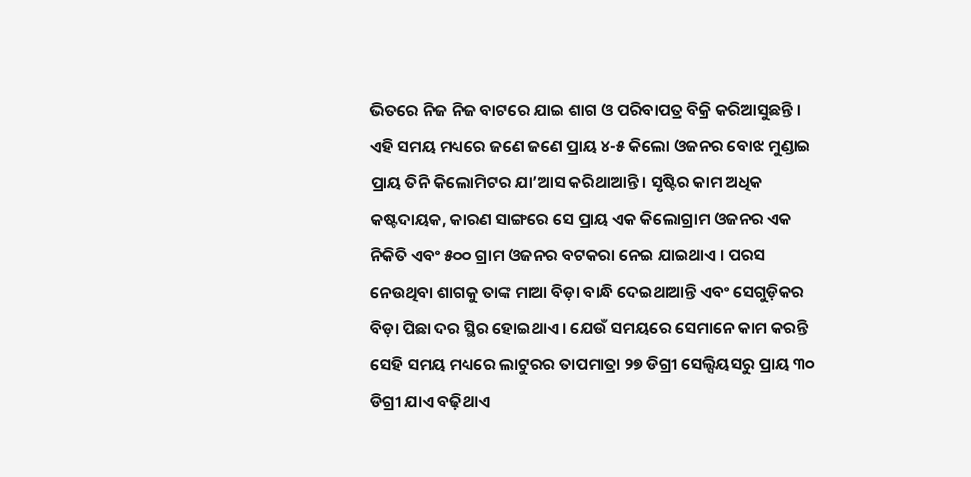ଭିତରେ ନିଜ ନିଜ ବାଟରେ ଯାଇ ଶାଗ ଓ ପରିବାପତ୍ର ବିକ୍ରି କରିଆସୁଛନ୍ତି । ଏହି ସମୟ ମଧ୍ୟରେ ଜଣେ ଜଣେ ପ୍ରାୟ ୪-୫ କିଲୋ ଓଜନର ବୋଝ ମୁଣ୍ଡାଇ ପ୍ରାୟ ତିନି କିଲୋମିଟର ଯା’ଆସ କରିଥାଆନ୍ତି । ସୃଷ୍ଟିର କାମ ଅଧିକ କଷ୍ଟଦାୟକ, କାରଣ ସାଙ୍ଗରେ ସେ ପ୍ରାୟ ଏକ କିଲୋଗ୍ରାମ ଓଜନର ଏକ ନିକିତି ଏବଂ ୫୦୦ ଗ୍ରାମ ଓଜନର ବଟକରା ନେଇ ଯାଇଥାଏ । ପରସ ନେଉଥିବା ଶାଗକୁ ତାଙ୍କ ମାଆ ବିଡ଼ା ବାନ୍ଧି ଦେଇଥାଆନ୍ତି ଏବଂ ସେଗୁଡ଼ିକର ବିଡ଼ା ପିଛା ଦର ସ୍ଥିର ହୋଇଥାଏ । ଯେଉଁ ସମୟରେ ସେମାନେ କାମ କରନ୍ତି ସେହି ସମୟ ମଧ୍ୟରେ ଲାଟୁରର ତାପମାତ୍ରା ୨୭ ଡିଗ୍ରୀ ସେଲ୍ସିୟସରୁ ପ୍ରାୟ ୩୦ ଡିଗ୍ରୀ ଯାଏ ବଢ଼ିଥାଏ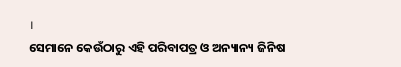।
ସେମାନେ କେଉଁଠାରୁ ଏହି ପରିବାପତ୍ର ଓ ଅନ୍ୟାନ୍ୟ ଜିନିଷ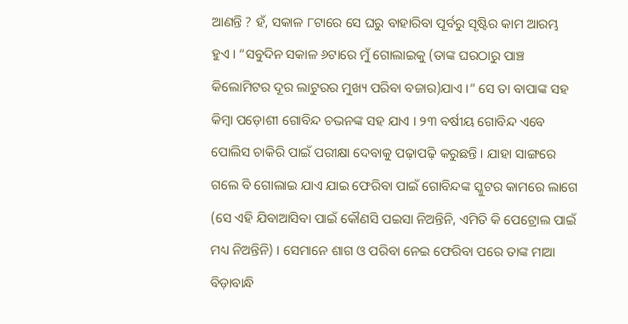ଆଣନ୍ତି ? ହଁ, ସକାଳ ୮ଟାରେ ସେ ଘରୁ ବାହାରିବା ପୂର୍ବରୁ ସୃଷ୍ଟିର କାମ ଆରମ୍ଭ ହୁଏ । “ସବୁଦିନ ସକାଳ ୬ଟାରେ ମୁଁ ଗୋଲାଇକୁ (ତାଙ୍କ ଘରଠାରୁ ପାଞ୍ଚ କିଲୋମିଟର ଦୂର ଲାଟୁରର ମୁଖ୍ୟ ପରିବା ବଜାର)ଯାଏ ।” ସେ ତା ବାପାଙ୍କ ସହ କିମ୍ବା ପଡ଼ୋଶୀ ଗୋବିନ୍ଦ ଚଭନଙ୍କ ସହ ଯାଏ । ୨୩ ବର୍ଷୀୟ ଗୋବିନ୍ଦ ଏବେ ପୋଲିସ ଚାକିରି ପାଇଁ ପରୀକ୍ଷା ଦେବାକୁ ପଢ଼ାପଢ଼ି କରୁଛନ୍ତି । ଯାହା ସାଙ୍ଗରେ ଗଲେ ବି ଗୋଲାଇ ଯାଏ ଯାଇ ଫେରିବା ପାଇଁ ଗୋବିନ୍ଦଙ୍କ ସ୍କୁଟର କାମରେ ଲାଗେ (ସେ ଏହି ଯିବାଆସିବା ପାଇଁ କୌଣସି ପଇସା ନିଅନ୍ତିନି, ଏମିତି କି ପେଟ୍ରୋଲ ପାଇଁ ମଧ୍ୟ ନିଅନ୍ତିନି) । ସେମାନେ ଶାଗ ଓ ପରିବା ନେଇ ଫେରିବା ପରେ ତାଙ୍କ ମାଆ ବିଡ଼ାବାନ୍ଧି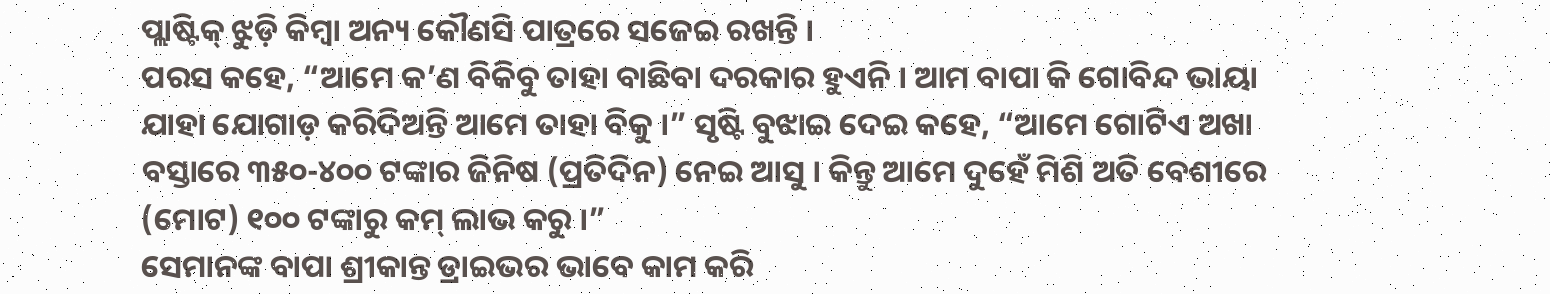ପ୍ଲାଷ୍ଟିକ୍ ଝୁଡ଼ି କିମ୍ବା ଅନ୍ୟ କୌଣସି ପାତ୍ରରେ ସଜେଇ ରଖନ୍ତି ।
ପରସ କହେ, “ଆମେ କ’ଣ ବିକିବୁ ତାହା ବାଛିବା ଦରକାର ହୁଏନି । ଆମ ବାପା କି ଗୋବିନ୍ଦ ଭାୟା ଯାହା ଯୋଗାଡ଼ କରିଦିଅନ୍ତି ଆମେ ତାହା ବିକୁ ।” ସୃଷ୍ଟି ବୁଝାଇ ଦେଇ କହେ, “ଆମେ ଗୋଟିଏ ଅଖା ବସ୍ତାରେ ୩୫୦-୪୦୦ ଟଙ୍କାର ଜିନିଷ (ପ୍ରତିଦିନ) ନେଇ ଆସୁ । କିନ୍ତୁ ଆମେ ଦୁହେଁ ମିଶି ଅତି ବେଶୀରେ (ମୋଟ) ୧୦୦ ଟଙ୍କାରୁ କମ୍ ଲାଭ କରୁ ।”
ସେମାନଙ୍କ ବାପା ଶ୍ରୀକାନ୍ତ ଡ୍ରାଇଭର ଭାବେ କାମ କରି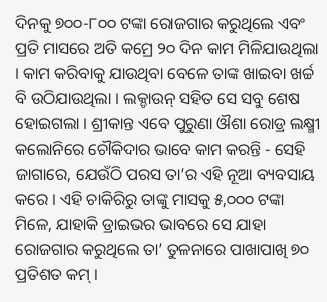ଦିନକୁ ୭୦୦-୮୦୦ ଟଙ୍କା ରୋଜଗାର କରୁଥିଲେ ଏବଂ ପ୍ରତି ମାସରେ ଅତି କମ୍ରେ ୨୦ ଦିନ କାମ ମିଳିଯାଉଥିଲା । କାମ କରିବାକୁ ଯାଉଥିବା ବେଳେ ତାଙ୍କ ଖାଇବା ଖର୍ଚ୍ଚ ବି ଉଠିଯାଉଥିଲା । ଲକ୍ଡାଉନ୍ ସହିତ ସେ ସବୁ ଶେଷ ହୋଇଗଲା । ଶ୍ରୀକାନ୍ତ ଏବେ ପୁରୁଣା ଔଶା ରୋଡ୍ର ଲକ୍ଷ୍ମୀ କଲୋନିରେ ଚୌକିଦାର ଭାବେ କାମ କରନ୍ତି - ସେହି ଜାଗାରେ, ଯେଉଁଠି ପରସ ତା’ର ଏହି ନୂଆ ବ୍ୟବସାୟ କରେ । ଏହି ଚାକିରିରୁ ତାଙ୍କୁ ମାସକୁ ୫,୦୦୦ ଟଙ୍କା ମିଳେ, ଯାହାକି ଡ୍ରାଇଭର ଭାବରେ ସେ ଯାହା ରୋଜଗାର କରୁଥିଲେ ତା’ ତୁଳନାରେ ପାଖାପାଖି ୭୦ ପ୍ରତିଶତ କମ୍ ।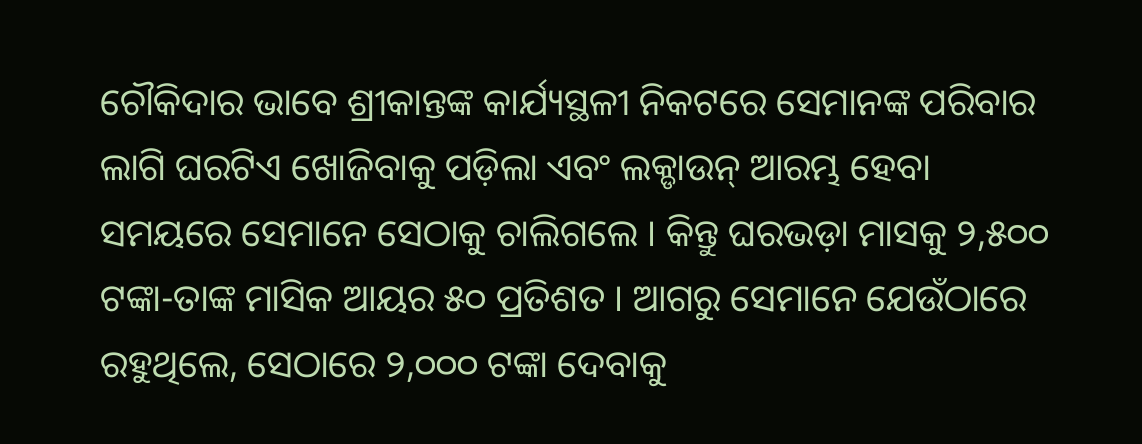ଚୌକିଦାର ଭାବେ ଶ୍ରୀକାନ୍ତଙ୍କ କାର୍ଯ୍ୟସ୍ଥଳୀ ନିକଟରେ ସେମାନଙ୍କ ପରିବାର ଲାଗି ଘରଟିଏ ଖୋଜିବାକୁ ପଡ଼ିଲା ଏବଂ ଲକ୍ଡାଉନ୍ ଆରମ୍ଭ ହେବା ସମୟରେ ସେମାନେ ସେଠାକୁ ଚାଲିଗଲେ । କିନ୍ତୁ ଘରଭଡ଼ା ମାସକୁ ୨,୫୦୦ ଟଙ୍କା-ତାଙ୍କ ମାସିକ ଆୟର ୫୦ ପ୍ରତିଶତ । ଆଗରୁ ସେମାନେ ଯେଉଁଠାରେ ରହୁଥିଲେ, ସେଠାରେ ୨,୦୦୦ ଟଙ୍କା ଦେବାକୁ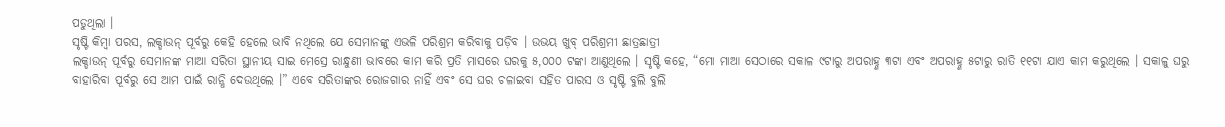ପଡୁଥିଲା ।
ସୃଷ୍ଟି କିମ୍ବା ପରସ, ଲକ୍ଡାଉନ୍ ପୂର୍ବରୁ କେହି ହେଲେ ଭାବି ନଥିଲେ ଯେ ସେମାନଙ୍କୁ ଏଭଳି ପରିଶ୍ରମ କରିବାକୁ ପଡ଼ିବ । ଉଭୟ ଖୁବ୍ ପରିଶ୍ରମୀ ଛାତ୍ରଛାତ୍ରୀ
ଲକ୍ଡାଉନ୍ ପୂର୍ବରୁ ସେମାନଙ୍କ ମାଆ ସରିତା ସ୍ଥାନୀୟ ସାଇ ମେସ୍ରେ ରାନ୍ଧୁଣୀ ଭାବରେ କାମ କରି ପ୍ରତି ମାସରେ ଘରକୁ ୫,୦୦୦ ଟଙ୍କା ଆଣୁଥିଲେ । ସୃଷ୍ଟି କହେ, “ମୋ ମାଆ ସେଠାରେ ସକାଳ ୯ଟାରୁ ଅପରାହ୍ଣ ୩ଟା ଏବଂ ଅପରାହ୍ଣ ୫ଟାରୁ ରାତି ୧୧ଟା ଯାଏ କାମ କରୁଥିଲେ । ସକାଳୁ ଘରୁ ବାହାରିବା ପୂର୍ବରୁ ସେ ଆମ ପାଇଁ ରାନ୍ଧି ଦେଉଥିଲେ ।” ଏବେ ସରିତାଙ୍କର ରୋଜଗାର ନାହିଁ ଏବଂ ସେ ଘର ଚଳାଇବା ସହିତ ପାରସ ଓ ସୃଷ୍ଟି ବୁଲି ବୁଲି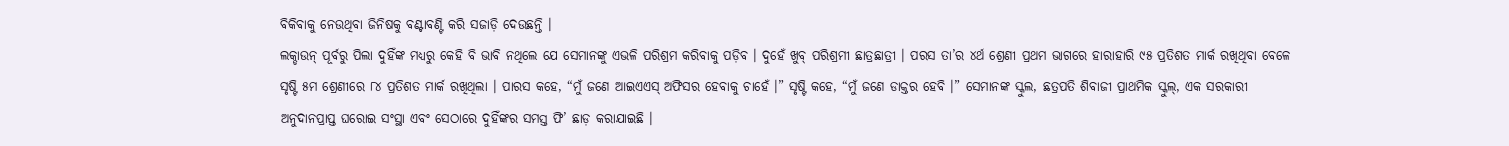ବିକିବାକୁ ନେଉଥିବା ଜିନିଷକୁ ବଣ୍ଟାବଣ୍ଟି କରି ସଜାଡ଼ି ଦେଉଛନ୍ତି ।
ଲକ୍ଡାଉନ୍ ପୂର୍ବରୁ ପିଲା ଦୁହିଁଙ୍କ ମଧ୍ୟରୁ କେହି ବି ଭାବି ନଥିଲେ ଯେ ସେମାନଙ୍କୁ ଏଭଳି ପରିଶ୍ରମ କରିବାକୁ ପଡ଼ିବ । ଦୁହେଁ ଖୁବ୍ ପରିଶ୍ରମୀ ଛାତ୍ରଛାତ୍ରୀ । ପରସ ତା’ର ୪ର୍ଥ ଶ୍ରେଣୀ ପ୍ରଥମ ଭାଗରେ ହାରାହାରି ୯୫ ପ୍ରତିଶତ ମାର୍କ ରଖିଥିବା ବେଳେ ସୃଷ୍ଟି ୫ମ ଶ୍ରେଣୀରେ ୮୪ ପ୍ରତିଶତ ମାର୍କ ରଖିଥିଲା । ପାରସ କହେ, “ମୁଁ ଜଣେ ଆଇଏଏସ୍ ଅଫିସର ହେବାକୁ ଚାହେଁ ।” ସୃଷ୍ଟି କହେ, “ମୁଁ ଜଣେ ଡାକ୍ତର ହେବି ।” ସେମାନଙ୍କ ସ୍କୁଲ, ଛତ୍ରପତି ଶିବାଜୀ ପ୍ରାଥମିକ ସ୍କୁଲ୍, ଏକ ସରକାରୀ ଅନୁଦାନପ୍ରାପ୍ତ ଘରୋଇ ସଂସ୍ଥା ଏବଂ ସେଠାରେ ଦୁହିଁଙ୍କର ସମସ୍ତ ଫି’ ଛାଡ଼ କରାଯାଇଛି ।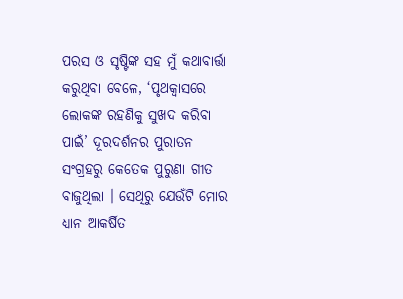ପରସ ଓ ସୃଷ୍ଟିଙ୍କ ସହ ମୁଁ କଥାବାର୍ତ୍ତା କରୁଥିବା ବେଳେ, ‘ପୃଥକ୍ବାସରେ ଲୋକଙ୍କ ରହଣିକୁ ସୁଖଦ କରିବା ପାଇଁ’ ଦୂରଦର୍ଶନର ପୁରାତନ ସଂଗ୍ରହରୁ କେତେକ ପୁରୁଣା ଗୀତ ବାଜୁଥିଲା । ସେଥିରୁ ଯେଉଁଟି ମୋର ଧ୍ୟାନ ଆକର୍ଷିତ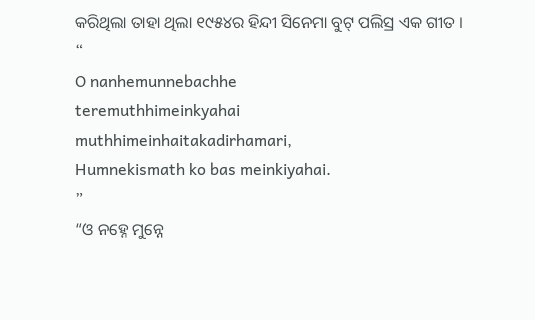କରିଥିଲା ତାହା ଥିଲା ୧୯୫୪ର ହିନ୍ଦୀ ସିନେମା ବୁଟ୍ ପଲିସ୍ର ଏକ ଗୀତ ।
“
O nanhemunnebachhe
teremuthhimeinkyahai
muthhimeinhaitakadirhamari,
Humnekismath ko bas meinkiyahai.
”
“ଓ ନହ୍ନେ ମୁନ୍ନେ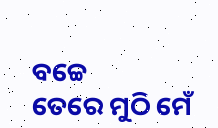ବଚ୍ଚେ
ତେରେ ମୁଠି ମେଁ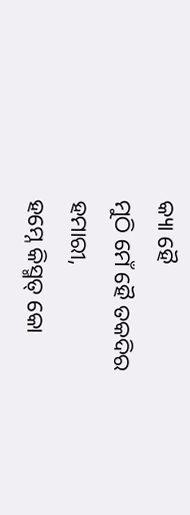କ୍ୟା ହୈ
ମୁଠି ମେଁ ହୈ ତକଦିର ହମାରୀ,
ହମ୍ନେ କିସ୍ମତ୍ କୋ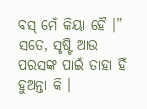ବସ୍ ମେଁ କିୟା ହୈ ।”
ସତେ, ସୃଷ୍ଟି ଆଉ ପରସଙ୍କ ପାଇଁ ତାହା ହିଁ ହୁଅନ୍ତା କି ।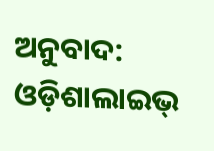ଅନୁବାଦ: ଓଡ଼ିଶାଲାଇଭ୍